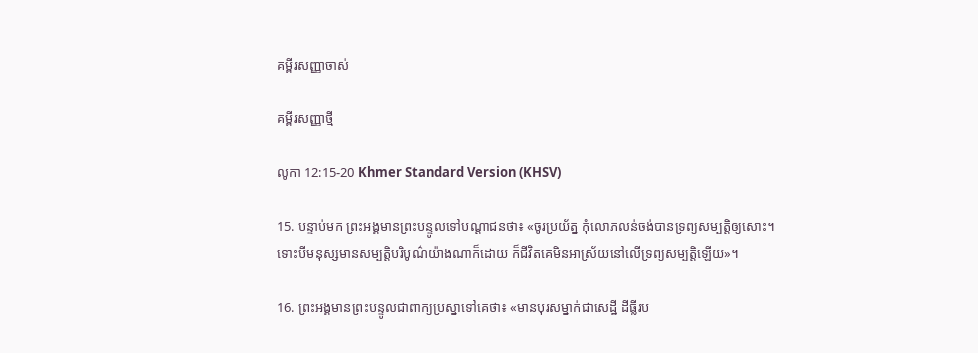គម្ពីរសញ្ញាចាស់

គម្ពីរសញ្ញាថ្មី

លូកា 12:15-20 Khmer Standard Version (KHSV)

15. បន្ទាប់មក ព្រះ‌អង្គមានព្រះ‌បន្ទូលទៅបណ្ដា‌ជនថា៖ «ចូរប្រយ័ត្ន កុំលោភ‌លន់ចង់បានទ្រព្យ‌សម្បត្តិឲ្យសោះ។ ទោះបីមនុស្សមានសម្បត្តិបរិបូណ៌យ៉ាងណាក៏ដោយ ក៏ជីវិតគេមិនអាស្រ័យនៅលើទ្រព្យ‌សម្បត្តិឡើយ»។

16. ព្រះ‌អង្គមានព្រះ‌បន្ទូលជាពាក្យប្រស្នាទៅគេថា៖ «មានបុរសម្នាក់ជាសេដ្ឋី ដីធ្លីរប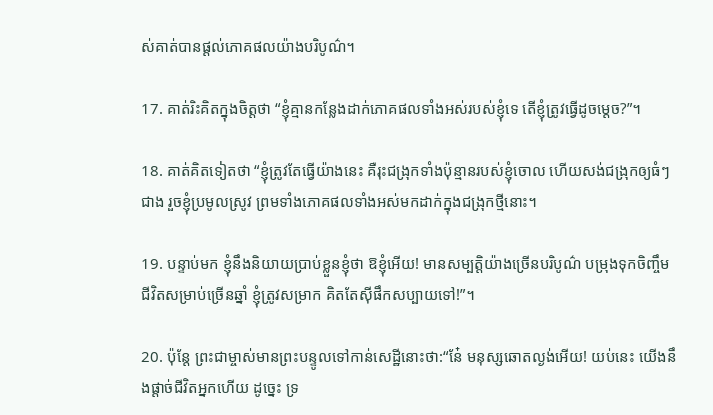ស់គាត់បានផ្ដល់ភោគផលយ៉ាងបរិបូណ៌។

17. គាត់រិះគិតក្នុងចិត្តថា “ខ្ញុំគ្មានកន្លែងដាក់ភោគផលទាំងអស់របស់ខ្ញុំទេ តើខ្ញុំត្រូវធ្វើដូចម្ដេច?”។

18. គាត់គិតទៀតថា “ខ្ញុំត្រូវតែធ្វើយ៉ាងនេះ គឺរុះជង្រុកទាំងប៉ុន្មានរបស់ខ្ញុំចោល ហើយសង់ជង្រុកឲ្យធំៗជាង រួចខ្ញុំប្រមូលស្រូវ ព្រមទាំងភោគផលទាំងអស់មកដាក់ក្នុងជង្រុកថ្មីនោះ។

19. បន្ទាប់មក ខ្ញុំនឹងនិយាយប្រាប់ខ្លួនខ្ញុំថា ឱខ្ញុំអើយ! មានសម្បត្តិយ៉ាងច្រើនបរិបូណ៌ បម្រុងទុកចិញ្ចឹមជីវិតសម្រាប់ច្រើនឆ្នាំ ខ្ញុំត្រូវសម្រាក គិតតែស៊ីផឹកសប្បាយទៅ!”។

20. ប៉ុន្តែ ព្រះ‌ជាម្ចាស់មានព្រះ‌បន្ទូលទៅកាន់សេដ្ឋីនោះថា:“នែ៎ មនុស្សឆោតល្ងង់អើយ! យប់នេះ យើងនឹងផ្ដាច់ជីវិតអ្នកហើយ ដូច្នេះ ទ្រ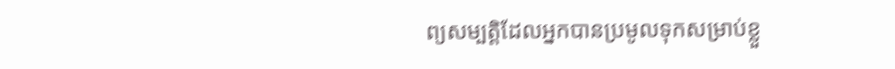ព្យ‌សម្បត្តិដែលអ្នកបានប្រមូលទុកសម្រាប់ខ្លួ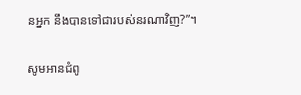នអ្នក នឹងបានទៅជារបស់នរណាវិញ?”។

សូមអានជំពូ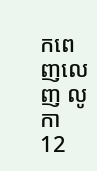កពេញលេញ លូកា 12